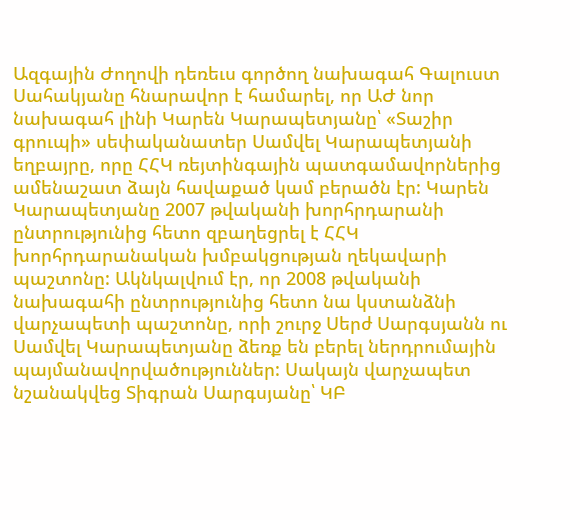Ազգային Ժողովի դեռեւս գործող նախագահ Գալուստ Սահակյանը հնարավոր է համարել, որ ԱԺ նոր նախագահ լինի Կարեն Կարապետյանը՝ «Տաշիր գրուպի» սեփականատեր Սամվել Կարապետյանի եղբայրը, որը ՀՀԿ ռեյտինգային պատգամավորներից ամենաշատ ձայն հավաքած կամ բերածն էր: Կարեն Կարապետյանը 2007 թվականի խորհրդարանի ընտրությունից հետո զբաղեցրել է ՀՀԿ խորհրդարանական խմբակցության ղեկավարի պաշտոնը: Ակնկալվում էր, որ 2008 թվականի նախագահի ընտրությունից հետո նա կստանձնի վարչապետի պաշտոնը, որի շուրջ Սերժ Սարգսյանն ու Սամվել Կարապետյանը ձեռք են բերել ներդրումային պայմանավորվածություններ: Սակայն վարչապետ նշանակվեց Տիգրան Սարգսյանը՝ ԿԲ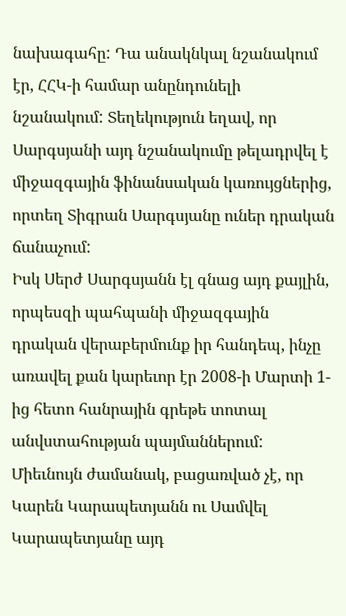նախագահը: Դա անակնկալ նշանակում էր, ՀՀԿ-ի համար անընդունելի նշանակում: Տեղեկություն եղավ, որ Սարգսյանի այդ նշանակումը թելադրվել է միջազգային ֆինանսական կառույցներից, որտեղ Տիգրան Սարգսյանը ուներ դրական ճանաչում:
Իսկ Սերժ Սարգսյանն էլ գնաց այդ քայլին, որպեսզի պահպանի միջազգային դրական վերաբերմունք իր հանդեպ, ինչը առավել քան կարեւոր էր 2008-ի Մարտի 1-ից հետո հանրային գրեթե տոտալ անվստահության պայմաններում: Միեւնույն ժամանակ, բացառված չէ, որ Կարեն Կարապետյանն ու Սամվել Կարապետյանը այդ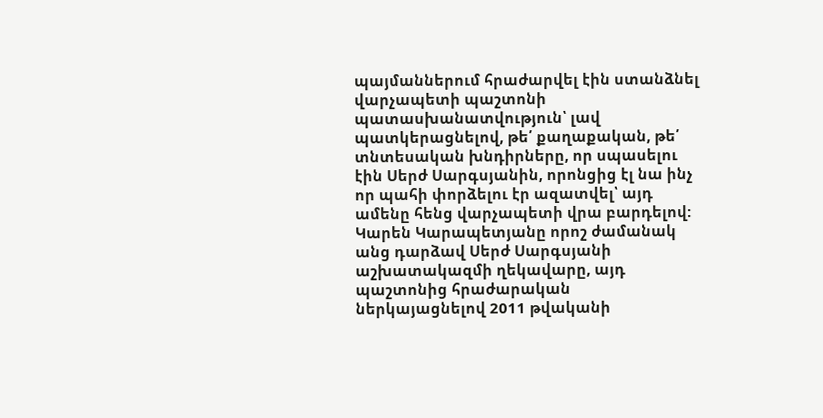պայմաններում հրաժարվել էին ստանձնել վարչապետի պաշտոնի պատասխանատվություն՝ լավ պատկերացնելով, թե՛ քաղաքական, թե՛ տնտեսական խնդիրները, որ սպասելու էին Սերժ Սարգսյանին, որոնցից էլ նա ինչ որ պահի փորձելու էր ազատվել՝ այդ ամենը հենց վարչապետի վրա բարդելով: Կարեն Կարապետյանը որոշ ժամանակ անց դարձավ Սերժ Սարգսյանի աշխատակազմի ղեկավարը, այդ պաշտոնից հրաժարական ներկայացնելով 2011 թվականի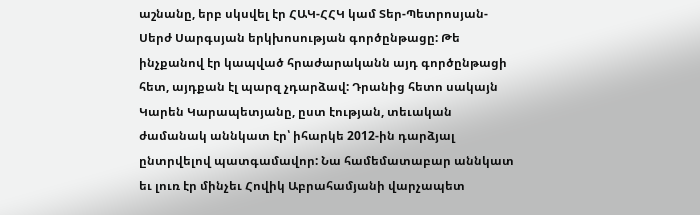աշնանը, երբ սկսվել էր ՀԱԿ-ՀՀԿ կամ Տեր-Պետրոսյան-Սերժ Սարգսյան երկխոսության գործընթացը: Թե ինչքանով էր կապված հրաժարականն այդ գործընթացի հետ, այդքան էլ պարզ չդարձավ: Դրանից հետո սակայն Կարեն Կարապետյանը, ըստ էության, տեւական ժամանակ աննկատ էր՝ իհարկե 2012-ին դարձյալ ընտրվելով պատգամավոր: Նա համեմատաբար աննկատ եւ լուռ էր մինչեւ Հովիկ Աբրահամյանի վարչապետ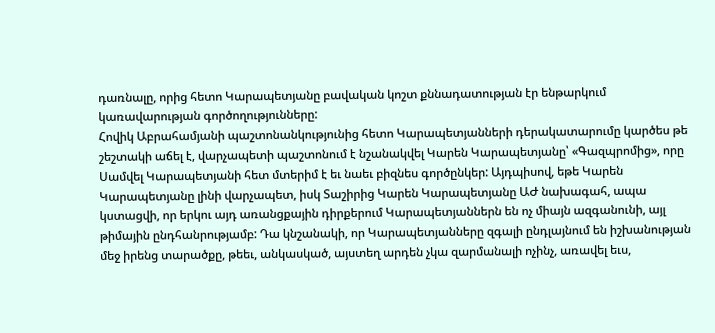դառնալը, որից հետո Կարապետյանը բավական կոշտ քննադատության էր ենթարկում կառավարության գործողությունները:
Հովիկ Աբրահամյանի պաշտոնանկությունից հետո Կարապետյանների դերակատարումը կարծես թե շեշտակի աճել է, վարչապետի պաշտոնում է նշանակվել Կարեն Կարապետյանը՝ «Գազպրոմից», որը Սամվել Կարապետյանի հետ մտերիմ է եւ նաեւ բիզնես գործընկեր: Այդպիսով, եթե Կարեն Կարապետյանը լինի վարչապետ, իսկ Տաշիրից Կարեն Կարապետյանը ԱԺ նախագահ, ապա կստացվի, որ երկու այդ առանցքային դիրքերում Կարապետյաններն են ոչ միայն ազգանունի, այլ թիմային ընդհանրությամբ: Դա կնշանակի, որ Կարապետյանները զգալի ընդլայնում են իշխանության մեջ իրենց տարածքը, թեեւ, անկասկած, այստեղ արդեն չկա զարմանալի ոչինչ, առավել եւս,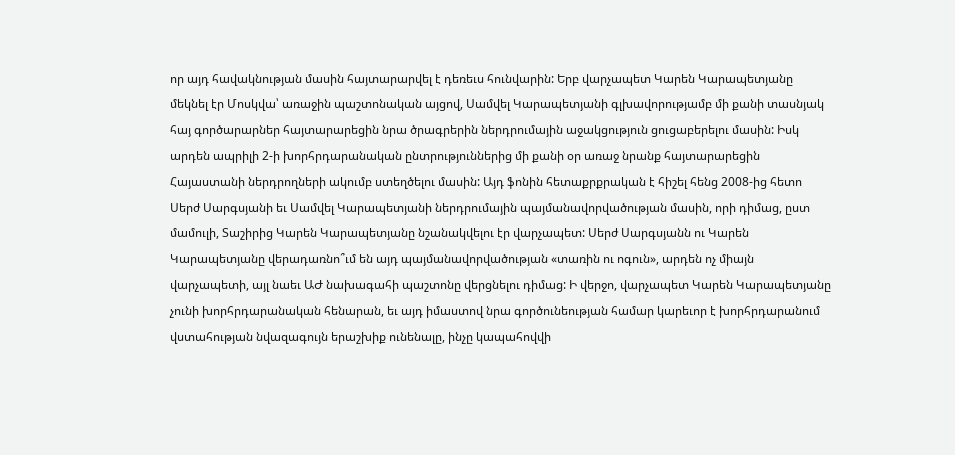որ այդ հավակնության մասին հայտարարվել է դեռեւս հունվարին: Երբ վարչապետ Կարեն Կարապետյանը մեկնել էր Մոսկվա՝ առաջին պաշտոնական այցով, Սամվել Կարապետյանի գլխավորությամբ մի քանի տասնյակ հայ գործարարներ հայտարարեցին նրա ծրագրերին ներդրումային աջակցություն ցուցաբերելու մասին: Իսկ արդեն ապրիլի 2-ի խորհրդարանական ընտրություններից մի քանի օր առաջ նրանք հայտարարեցին Հայաստանի ներդրողների ակումբ ստեղծելու մասին: Այդ ֆոնին հետաքրքրական է հիշել հենց 2008-ից հետո Սերժ Սարգսյանի եւ Սամվել Կարապետյանի ներդրումային պայմանավորվածության մասին, որի դիմաց, ըստ մամուլի, Տաշիրից Կարեն Կարապետյանը նշանակվելու էր վարչապետ: Սերժ Սարգսյանն ու Կարեն Կարապետյանը վերադառնո՞ւմ են այդ պայմանավորվածության «տառին ու ոգուն», արդեն ոչ միայն վարչապետի, այլ նաեւ ԱԺ նախագահի պաշտոնը վերցնելու դիմաց: Ի վերջո, վարչապետ Կարեն Կարապետյանը չունի խորհրդարանական հենարան, եւ այդ իմաստով նրա գործունեության համար կարեւոր է խորհրդարանում վստահության նվազագույն երաշխիք ունենալը, ինչը կապահովվի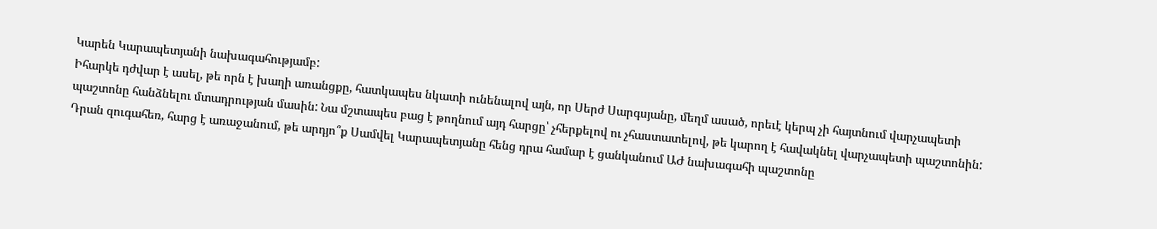Կարեն Կարապետյանի նախագահությամբ:
Իհարկե դժվար է ասել, թե որն է խաղի առանցքը, հատկապես նկատի ունենալով այն, որ Սերժ Սարգսյանը, մեղմ ասած, որեւէ կերպ չի հայտնում վարչապետի պաշտոնը հանձնելու մտադրության մասին: Նա մշտապես բաց է թողնում այդ հարցը՝ չհերքելով ու չհաստատելով, թե կարող է հավակնել վարչապետի պաշտոնին: Դրան զուգահեռ, հարց է առաջանում, թե արդյո՞ք Սամվել Կարապետյանը հենց դրա համար է ցանկանում ԱԺ նախագահի պաշտոնը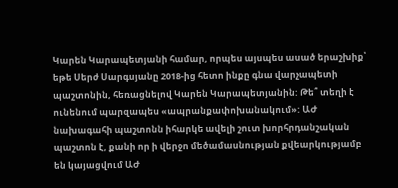Կարեն Կարապետյանի համար, որպես այսպես ասած երաշխիք՝ եթե Սերժ Սարգսյանը 2018-ից հետո ինքը գնա վարչապետի պաշտոնին, հեռացնելով Կարեն Կարապետյանին: Թե՞ տեղի է ունենում պարզապես «ապրանքափոխանակում»: ԱԺ նախագահի պաշտոնն իհարկե ավելի շուտ խորհրդանշական պաշտոն է, քանի որ ի վերջո մեծամասնության քվեարկությամբ են կայացվում ԱԺ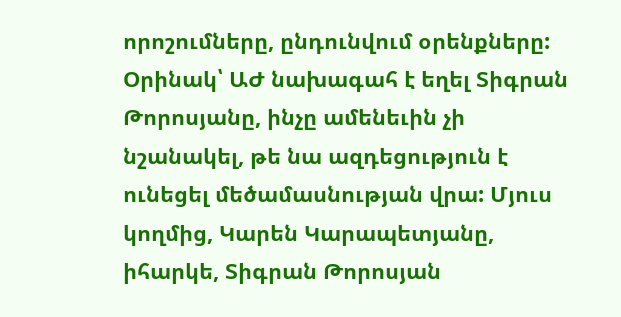որոշումները, ընդունվում օրենքները: Օրինակ՝ ԱԺ նախագահ է եղել Տիգրան Թորոսյանը, ինչը ամենեւին չի նշանակել, թե նա ազդեցություն է ունեցել մեծամասնության վրա: Մյուս կողմից, Կարեն Կարապետյանը, իհարկե, Տիգրան Թորոսյան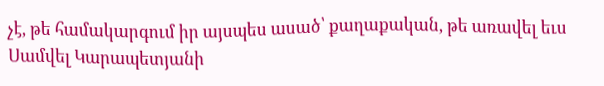չէ, թե համակարգում իր այսպես ասած՝ քաղաքական, թե առավել եւս Սամվել Կարապետյանի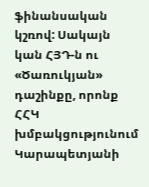ֆինանսական կշռով: Սակայն կան ՀՅԴ-ն ու «Ծառուկյան» դաշինքը, որոնք ՀՀԿ խմբակցությունում Կարապետյանի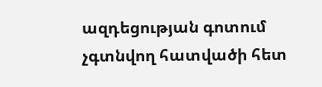ազդեցության գոտում չգտնվող հատվածի հետ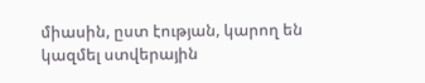միասին, ըստ էության, կարող են կազմել ստվերային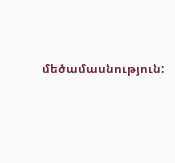մեծամասնություն: